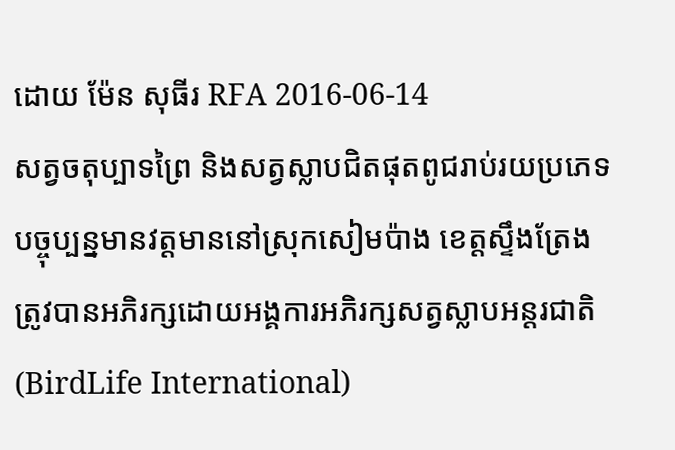ដោយ ម៉ែន សុធីរ RFA 2016-06-14
សត្វចតុប្បាទព្រៃ និងសត្វស្លាបជិតផុតពូជរាប់រយប្រភេទ បច្ចុប្បន្នមានវត្តមាននៅស្រុកសៀមប៉ាង ខេត្តស្ទឹងត្រែង ត្រូវបានអភិរក្សដោយអង្គការអភិរក្សសត្វស្លាបអន្តរជាតិ (BirdLife International)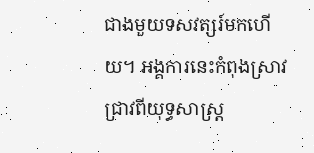ជាងមួយទសវត្សរ៍មកហើយ។ អង្គការនេះកំពុងស្រាវជ្រាវពីយុទ្ធសាស្ត្រ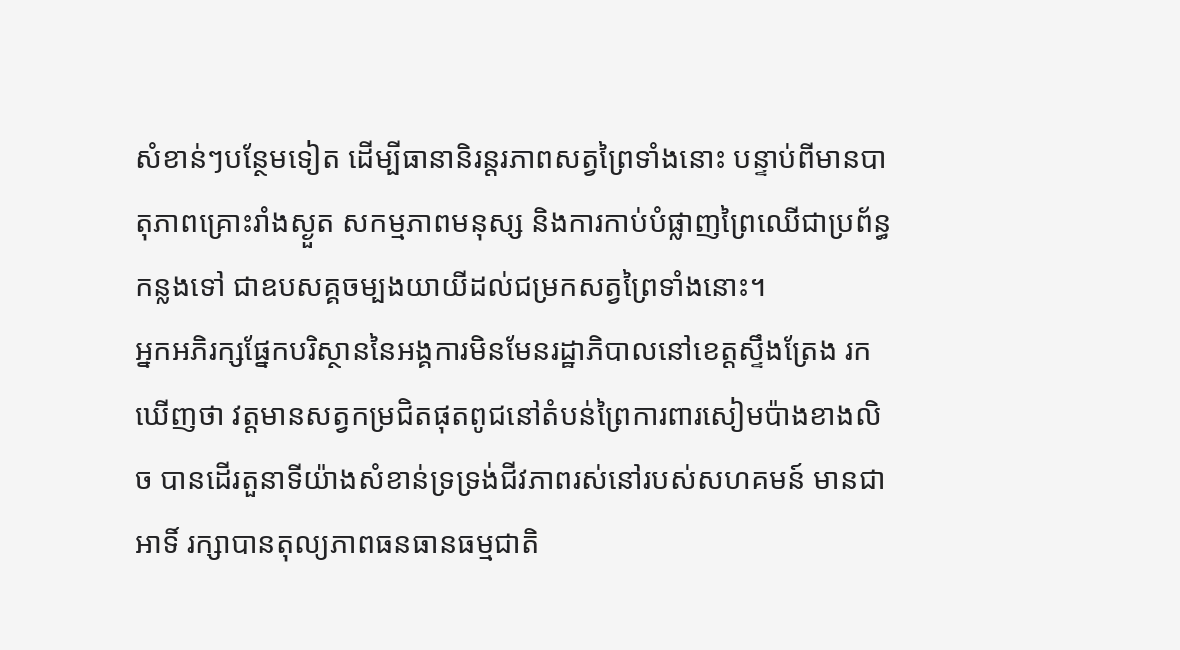សំខាន់ៗបន្ថែមទៀត ដើម្បីធានានិរន្តរភាពសត្វព្រៃទាំងនោះ បន្ទាប់ពីមានបាតុភាពគ្រោះរាំងស្ងួត សកម្មភាពមនុស្ស និងការកាប់បំផ្លាញព្រៃឈើជាប្រព័ន្ធកន្លងទៅ ជាឧបសគ្គចម្បងយាយីដល់ជម្រកសត្វព្រៃទាំងនោះ។
អ្នកអភិរក្សផ្នែកបរិស្ថាននៃអង្គការមិនមែនរដ្ឋាភិបាលនៅខេត្តស្ទឹងត្រែង រកឃើញថា វត្តមានសត្វកម្រជិតផុតពូជនៅតំបន់ព្រៃការពារសៀមប៉ាងខាងលិច បានដើរតួនាទីយ៉ាងសំខាន់ទ្រទ្រង់ជីវភាពរស់នៅរបស់សហគមន៍ មានជាអាទិ៍ រក្សាបានតុល្យភាពធនធានធម្មជាតិ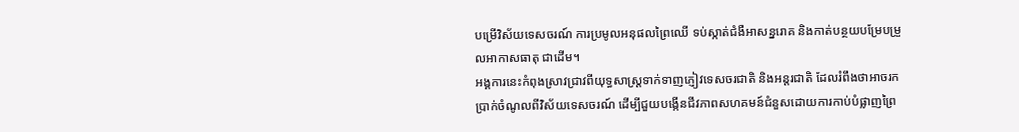បម្រើវិស័យទេសចរណ៍ ការប្រមូលអនុផលព្រៃឈើ ទប់ស្កាត់ជំងឺអាសន្នរោគ និងកាត់បន្ថយបម្រែបម្រួលអាកាសធាតុ ជាដើម។
អង្គការនេះកំពុងស្រាវជ្រាវពីយុទ្ធសាស្ត្រទាក់ទាញភ្ញៀវទេសចរជាតិ និងអន្តរជាតិ ដែលរំពឹងថាអាចរកប្រាក់ចំណូលពីវិស័យទេសចរណ៍ ដើម្បីជួយបង្កើនជីវភាពសហគមន៍ជំនួសដោយការកាប់បំផ្លាញព្រៃ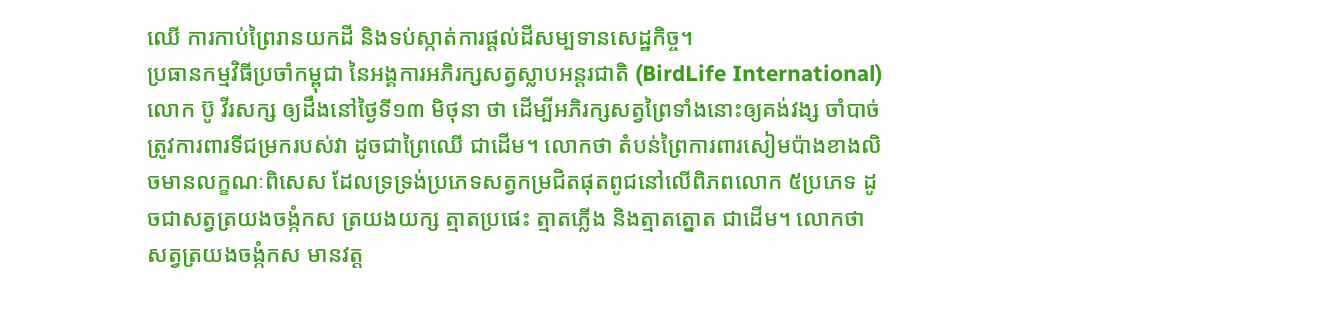ឈើ ការកាប់ព្រៃរានយកដី និងទប់ស្កាត់ការផ្តល់ដីសម្បទានសេដ្ឋកិច្ច។
ប្រធានកម្មវិធីប្រចាំកម្ពុជា នៃអង្គការអភិរក្សសត្វស្លាបអន្តរជាតិ (BirdLife International) លោក ប៊ូ វីរសក្ស ឲ្យដឹងនៅថ្ងៃទី១៣ មិថុនា ថា ដើម្បីអភិរក្សសត្វព្រៃទាំងនោះឲ្យគង់វង្ស ចាំបាច់ត្រូវការពារទីជម្រករបស់វា ដូចជាព្រៃឈើ ជាដើម។ លោកថា តំបន់ព្រៃការពារសៀមប៉ាងខាងលិចមានលក្ខណៈពិសេស ដែលទ្រទ្រង់ប្រភេទសត្វកម្រជិតផុតពូជនៅលើពិភពលោក ៥ប្រភេទ ដូចជាសត្វត្រយងចង្កំកស ត្រយងយក្ស ត្មាតប្រផេះ ត្មាតភ្លើង និងត្មាតត្នោត ជាដើម។ លោកថា សត្វត្រយងចង្កំកស មានវត្ត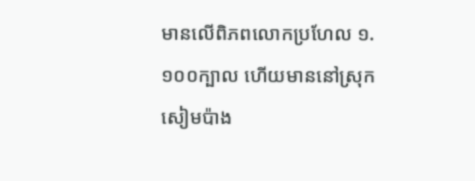មានលើពិភពលោកប្រហែល ១.១០០ក្បាល ហើយមាននៅស្រុកសៀមប៉ាង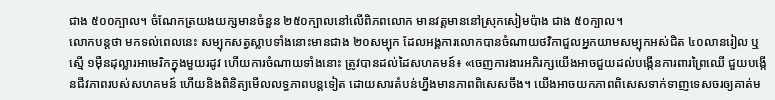ជាង ៥០០ក្បាល។ ចំណែកត្រយងយក្សមានចំនួន ២៥០ក្បាលនៅលើពិភពលោក មានវត្តមាននៅស្រុកសៀមប៉ាង ជាង ៥០ក្បាល។
លោកបន្តថា មកទល់ពេលនេះ សម្បុកសត្វស្លាបទាំងនោះមានជាង ២០សម្បុក ដែលអង្គការលោកបានចំណាយថវិកាជួលអ្នកយាមសម្បុកអស់ជិត ៤០លានរៀល ឬស្មើ ១ម៉ឺនដុល្លារអាមេរិកក្នុងមួយរដូវ ហើយការចំណាយទាំងនោះ ត្រូវបានដល់ដៃសហគមន៍៖ «ចេញការងារអភិរក្សយើងអាចជួយដល់បង្កើនការពារព្រៃឈើ ជួយបង្កើនជីវភាពរបស់សហគមន៍ ហើយនិងពិនិត្យមើលលទ្ធភាពបន្តទៀត ដោយសារតំបន់ហ្នឹងមានភាពពិសេសចឹង។ យើងអាចយកភាពពិសេសទាក់ទាញទេសចរឲ្យគាត់ម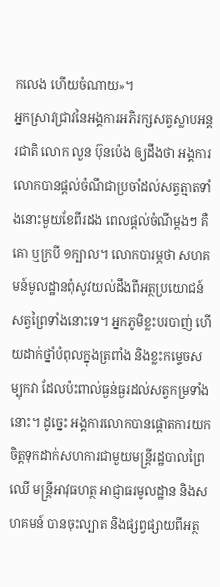កលេង ហើយចំណាយ»។
អ្នកស្រាវជ្រាវនៃអង្គការអភិរក្សសត្វស្លាបអន្តរជាតិ លោក លួន ប៊ុនប៉េង ឲ្យដឹងថា អង្គការលោកបានផ្តល់ចំណីជាប្រចាំដល់សត្វត្មាតទាំងនោះមួយខែពីរដង ពេលផ្ដល់ចំណីម្តងៗ គឺគោ ឬក្របី ១ក្បាល។ លោកបារម្ភថា សហគមន៍មូលដ្ឋានពុំសូវយល់ដឹងពីអត្ថប្រយោជន៍សត្វព្រៃទាំងនោះទេ។ អ្នកភូមិខ្លះបរបាញ់ ហើយដាក់ថ្នាំបំពុលក្នុងត្រពាំង និងខ្លះកម្ទេចសម្បុកវា ដែលប៉ះពាល់ធ្ងន់ធ្ងរដល់សត្វកម្រទាំងនោះ។ ដូច្នេះ អង្គការលោកបានផ្ដោតការយកចិត្តទុកដាក់សហការជាមួយមន្ត្រីរដ្ឋបាលព្រៃឈើ មន្ត្រីអាវុធហត្ថ អាជ្ញាធរមូលដ្ឋាន និងសហគមន៍ បានចុះល្បាត និងផ្សព្វផ្សាយពីអត្ថ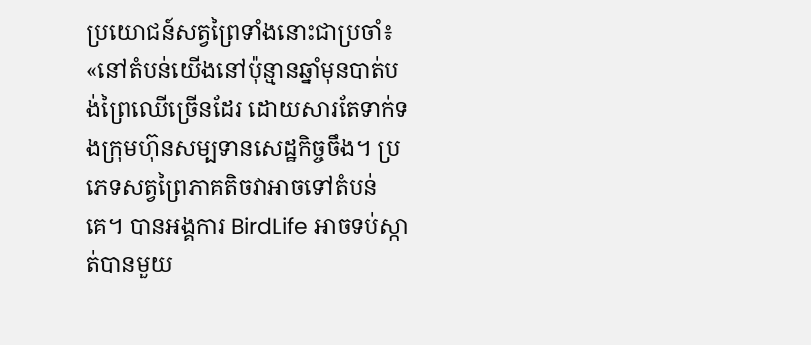ប្រយោជន៍សត្វព្រៃទាំងនោះជាប្រចាំ៖ «នៅតំបន់យើងនៅប៉ុន្មានឆ្នាំមុនបាត់បង់ព្រៃឈើច្រើនដែរ ដោយសារតែទាក់ទងក្រុមហ៊ុនសម្បទានសេដ្ឋកិច្ចចឹង។ ប្រភេទសត្វព្រៃភាគតិចវាអាចទៅតំបន់គេ។ បានអង្គការ BirdLife អាចទប់ស្កាត់បានមួយ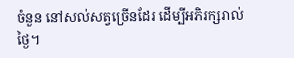ចំនួន នៅសល់សត្វច្រើនដែរ ដើម្បីអភិរក្សរាល់ថ្ងៃ។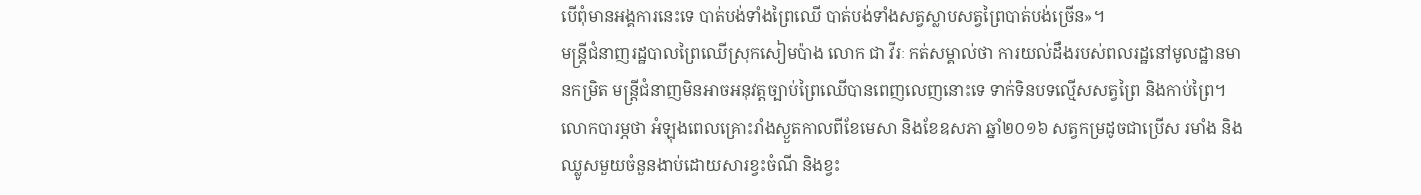បើពុំមានអង្គការនេះទេ បាត់បង់ទាំងព្រៃឈើ បាត់បង់ទាំងសត្វស្លាបសត្វព្រៃបាត់បង់ច្រើន»។
មន្ត្រីជំនាញរដ្ឋបាលព្រៃឈើស្រុកសៀមប៉ាង លោក ជា វីរៈ កត់សម្គាល់ថា ការយល់ដឹងរបស់ពលរដ្ឋនៅមូលដ្ឋានមានកម្រិត មន្ត្រីជំនាញមិនអាចអនុវត្តច្បាប់ព្រៃឈើបានពេញលេញនោះទេ ទាក់ទិនបទល្មើសសត្វព្រៃ និងកាប់ព្រៃ។ លោកបារម្ភថា អំឡុងពេលគ្រោះរាំងស្ងួតកាលពីខែមេសា និងខែឧសភា ឆ្នាំ២០១៦ សត្វកម្រដូចជាប្រើស រមាំង និងឈ្លូសមួយចំនួនងាប់ដោយសារខ្វះចំណី និងខ្វះ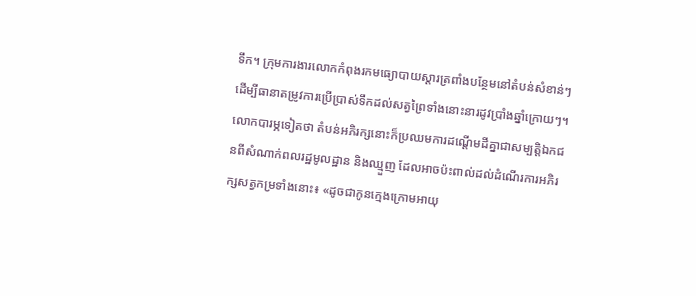ទឹក។ ក្រុមការងារលោកកំពុងរកមធ្យោបាយស្ដារត្រពាំងបន្ថែមនៅតំបន់សំខាន់ៗ ដើម្បីធានាតម្រូវការប្រើប្រាស់ទឹកដល់សត្វព្រៃទាំងនោះនារដូវប្រាំងឆ្នាំក្រោយៗ។ លោកបារម្ភទៀតថា តំបន់អភិរក្សនោះក៏ប្រឈមការដណ្ដើមដីគ្នាជាសម្បត្តិឯកជនពីសំណាក់ពលរដ្ឋមូលដ្ឋាន និងឈ្មួញ ដែលអាចប៉ះពាល់ដល់ដំណើរការអភិរក្សសត្វកម្រទាំងនោះ៖ «ដូចជាកូនក្មេងក្រោមអាយុ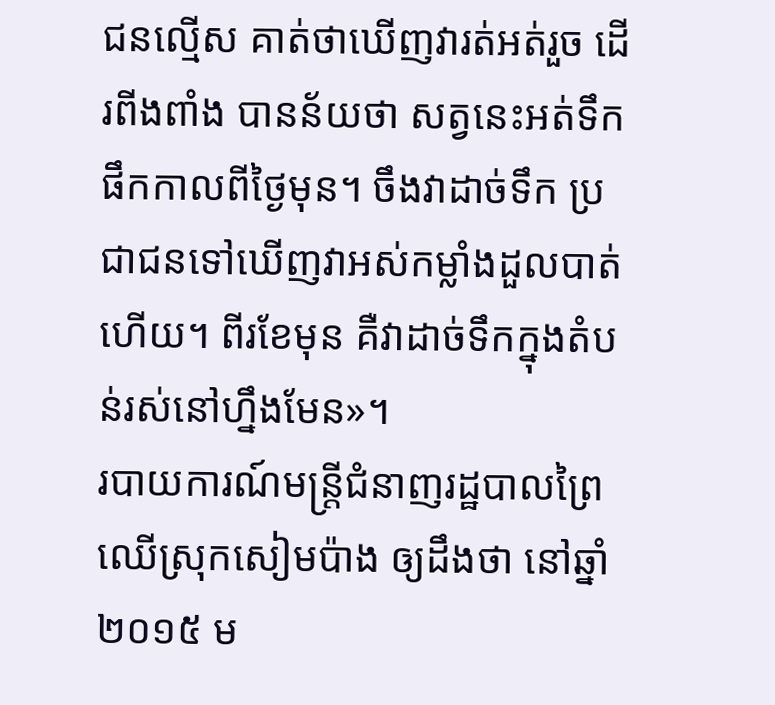ជនល្មើស គាត់ថាឃើញវារត់អត់រួច ដើរពីងពាំង បានន័យថា សត្វនេះអត់ទឹកផឹកកាលពីថ្ងៃមុន។ ចឹងវាដាច់ទឹក ប្រជាជនទៅឃើញវាអស់កម្លាំងដួលបាត់ហើយ។ ពីរខែមុន គឺវាដាច់ទឹកក្នុងតំបន់រស់នៅហ្នឹងមែន»។
របាយការណ៍មន្ត្រីជំនាញរដ្ឋបាលព្រៃឈើស្រុកសៀមប៉ាង ឲ្យដឹងថា នៅឆ្នាំ២០១៥ ម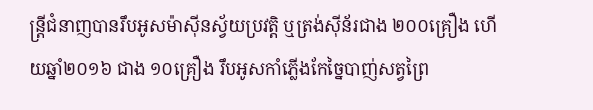ន្ត្រីជំនាញបានរឹបអូសម៉ាស៊ីនស្វ័យប្រវត្តិ ឬត្រង់ស៊ីន័រជាង ២០០គ្រឿង ហើយឆ្នាំ២០១៦ ជាង ១០គ្រឿង រឹបអូសកាំភ្លើងកែច្នៃបាញ់សត្វព្រៃ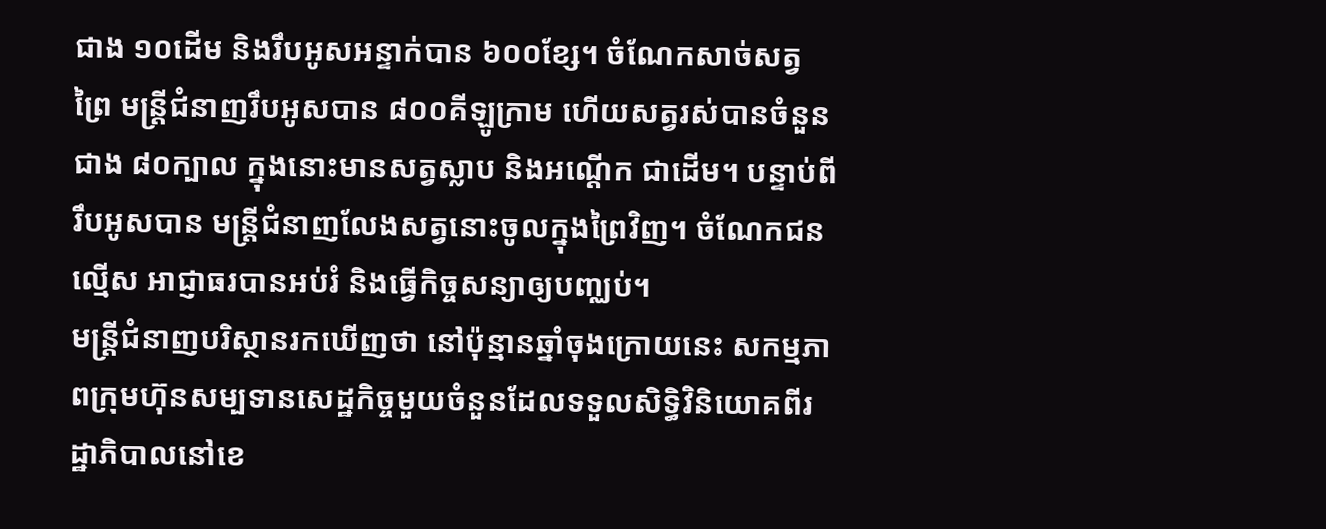ជាង ១០ដើម និងរឹបអូសអន្ទាក់បាន ៦០០ខ្សែ។ ចំណែកសាច់សត្វព្រៃ មន្ត្រីជំនាញរឹបអូសបាន ៨០០គីឡូក្រាម ហើយសត្វរស់បានចំនួនជាង ៨០ក្បាល ក្នុងនោះមានសត្វស្លាប និងអណ្ដើក ជាដើម។ បន្ទាប់ពីរឹបអូសបាន មន្ត្រីជំនាញលែងសត្វនោះចូលក្នុងព្រៃវិញ។ ចំណែកជនល្មើស អាជ្ញាធរបានអប់រំ និងធ្វើកិច្ចសន្យាឲ្យបញ្ឈប់។
មន្ត្រីជំនាញបរិស្ថានរកឃើញថា នៅប៉ុន្មានឆ្នាំចុងក្រោយនេះ សកម្មភាពក្រុមហ៊ុនសម្បទានសេដ្ឋកិច្ចមួយចំនួនដែលទទួលសិទ្ធិវិនិយោគពីរដ្ឋាភិបាលនៅខេ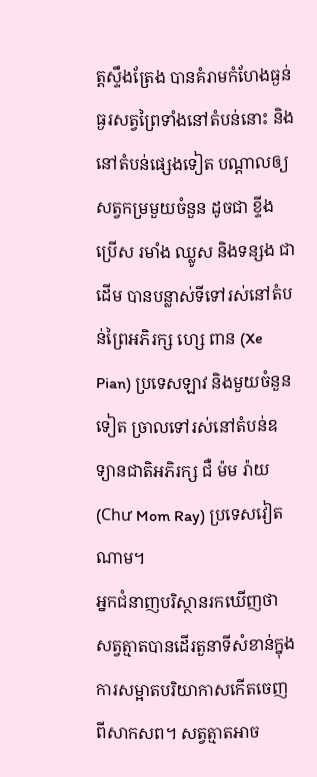ត្តស្ទឹងត្រែង បានគំរាមកំហែងធ្ងន់ធ្ងរសត្វព្រៃទាំងនៅតំបន់នោះ និងនៅតំបន់ផ្សេងទៀត បណ្ដាលឲ្យសត្វកម្រមួយចំនួន ដូចជា ខ្ទីង ប្រើស រមាំង ឈ្លូស និងទន្សង ជាដើម បានបន្លាស់ទីទៅរស់នៅតំបន់ព្រៃអភិរក្ស ហ្សេ ពាន (Xe Pian) ប្រទេសឡាវ និងមួយចំនួនទៀត ច្រាលទៅរស់នៅតំបន់ឧទ្យានជាតិអភិរក្ស ជឺ ម៉ម រ៉ាយ (Chư Mom Ray) ប្រទេសវៀតណាម។
អ្នកជំនាញបរិស្ថានរកឃើញថា សត្វត្មាតបានដើរតួនាទីសំខាន់ក្នុងការសម្អាតបរិយាកាសកើតចេញពីសាកសព។ សត្វត្មាតអាច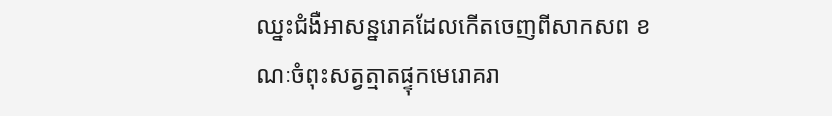ឈ្នះជំងឺអាសន្នរោគដែលកើតចេញពីសាកសព ខណៈចំពុះសត្វត្មាតផ្ទុកមេរោគរា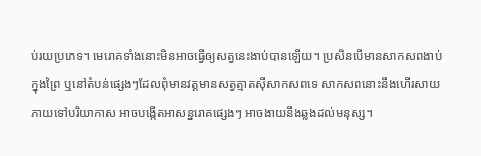ប់រយប្រភេទ។ មេរោគទាំងនោះមិនអាចធ្វើឲ្យសត្វនេះងាប់បានឡើយ។ ប្រសិនបើមានសាកសពងាប់ក្នុងព្រៃ ឬនៅតំបន់ផ្សេងៗដែលពុំមានវត្តមានសត្វត្មាតស៊ីសាកសពទេ សាកសពនោះនឹងហើរសាយភាយទៅបរិយាកាស អាចបង្កើតអាសន្នរោគផ្សេងៗ អាចងាយនឹងឆ្លងដល់មនុស្ស។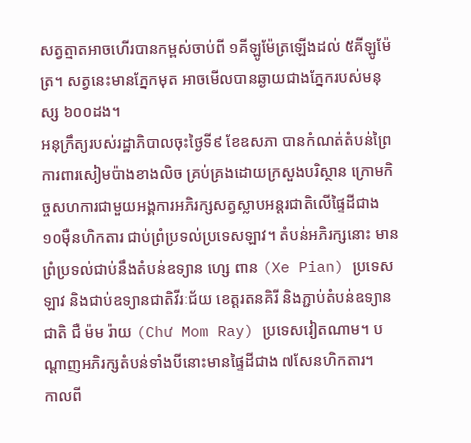សត្វត្មាតអាចហើរបានកម្ពស់ចាប់ពី ១គីឡូម៉ែត្រឡើងដល់ ៥គីឡូម៉ែត្រ។ សត្វនេះមានភ្នែកមុត អាចមើលបានឆ្ងាយជាងភ្នែករបស់មនុស្ស ៦០០ដង។
អនុក្រឹត្យរបស់រដ្ឋាភិបាលចុះថ្ងៃទី៩ ខែឧសភា បានកំណត់តំបន់ព្រៃការពារសៀមប៉ាងខាងលិច គ្រប់គ្រងដោយក្រសួងបរិស្ថាន ក្រោមកិច្ចសហការជាមួយអង្គការអភិរក្សសត្វស្លាបអន្តរជាតិលើផ្ទៃដីជាង ១០ម៉ឺនហិកតារ ជាប់ព្រំប្រទល់ប្រទេសឡាវ។ តំបន់អភិរក្សនោះ មានព្រំប្រទល់ជាប់នឹងតំបន់ឧទ្យាន ហ្សេ ពាន (Xe Pian) ប្រទេសឡាវ និងជាប់ឧទ្យានជាតិវីរៈជ័យ ខេត្តរតនគិរី និងភ្ជាប់តំបន់ឧទ្យានជាតិ ជឺ ម៉ម រ៉ាយ (Chư Mom Ray) ប្រទេសវៀតណាម។ បណ្ដាញអភិរក្សតំបន់ទាំងបីនោះមានផ្ទៃដីជាង ៧សែនហិកតារ។
កាលពី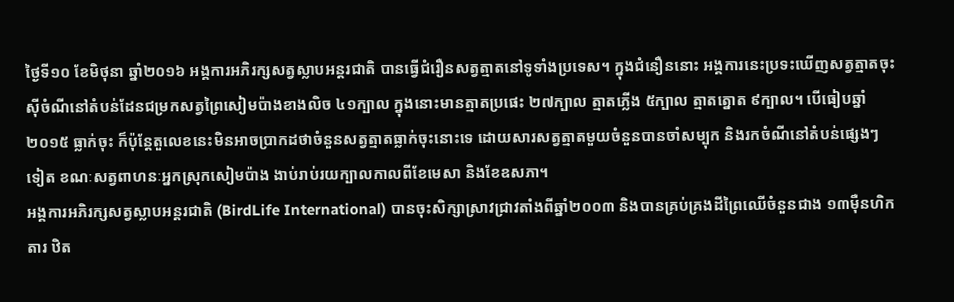ថ្ងៃទី១០ ខែមិថុនា ឆ្នាំ២០១៦ អង្គការអភិរក្សសត្វស្លាបអន្តរជាតិ បានធ្វើជំរឿនសត្វត្មាតនៅទូទាំងប្រទេស។ ក្នុងជំនឿននោះ អង្គការនេះប្រទះឃើញសត្វត្មាតចុះស៊ីចំណីនៅតំបន់ដែនជម្រកសត្វព្រៃសៀមប៉ាងខាងលិច ៤១ក្បាល ក្នុងនោះមានត្មាតប្រផេះ ២៧ក្បាល ត្មាតភ្លើង ៥ក្បាល ត្មាតត្នោត ៩ក្បាល។ បើធៀបឆ្នាំ២០១៥ ធ្លាក់ចុះ ក៏ប៉ុន្តែតួលេខនេះមិនអាចប្រាកដថាចំនួនសត្វត្មាតធ្លាក់ចុះនោះទេ ដោយសារសត្វត្មាតមួយចំនួនបានចាំសម្បុក និងរកចំណីនៅតំបន់ផ្សេងៗទៀត ខណៈសត្វពាហនៈអ្នកស្រុកសៀមប៉ាង ងាប់រាប់រយក្បាលកាលពីខែមេសា និងខែឧសភា។
អង្គការអភិរក្សសត្វស្លាបអន្តរជាតិ (BirdLife International) បានចុះសិក្សាស្រាវជ្រាវតាំងពីឆ្នាំ២០០៣ និងបានគ្រប់គ្រងដីព្រៃឈើចំនួនជាង ១៣ម៉ឺនហិកតារ ឋិត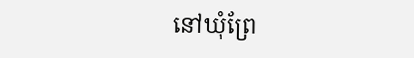នៅឃុំព្រែ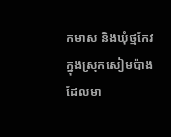កមាស និងឃុំថ្មកែវ ក្នុងស្រុកសៀមប៉ាង ដែលមា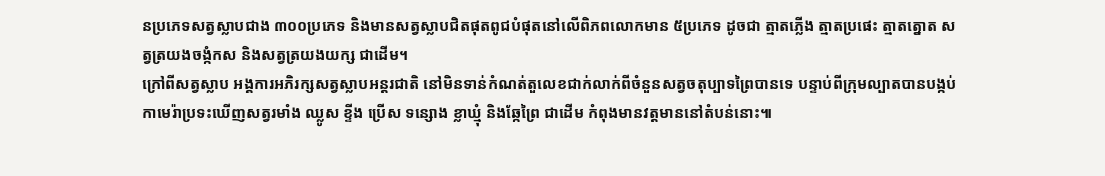នប្រភេទសត្វស្លាបជាង ៣០០ប្រភេទ និងមានសត្វស្លាបជិតផុតពូជបំផុតនៅលើពិភពលោកមាន ៥ប្រភេទ ដូចជា ត្មាតភ្លើង ត្មាតប្រផេះ ត្មាតត្នោត សត្វត្រយងចង្កំកស និងសត្វត្រយងយក្ស ជាដើម។
ក្រៅពីសត្វស្លាប អង្គការអភិរក្សសត្វស្លាបអន្តរជាតិ នៅមិនទាន់កំណត់តួលេខជាក់លាក់ពីចំនួនសត្វចតុប្បាទព្រៃបានទេ បន្ទាប់ពីក្រុមល្បាតបានបង្កប់កាមេរ៉ាប្រទះឃើញសត្វរមាំង ឈ្លូស ខ្ទីង ប្រើស ទន្សោង ខ្លាឃ្មុំ និងឆ្កែព្រៃ ជាដើម កំពុងមានវត្តមាននៅតំបន់នោះ៕